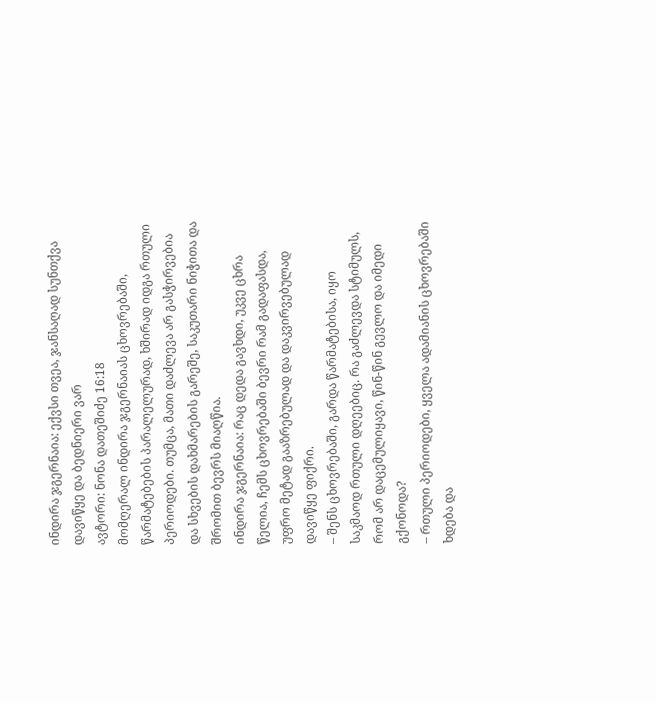ინდირა ჯგერნაია: ექვსი თვეა, ჯანსაღად სუნთქვა დავიწყე და ბედნიერი ვარ
ავტორი: ნონა დათეშიძე 16:18
მომღერალ ინდირა ჯგერნაიას ცხოვრებაში, წარმატებების პარალელურად, ხშირად იდგა რთული პერიოდები. თუმცა, მათი დაძლევა არ გასჭირვებია და სხვების დახმარების გარეშე, საკუთარი ნიჭითა და შრომით ბევრს მიაღწია.
ინდირა ჯგერნაია: რაც დედა გავხდი, უკვე ცხრა წელია, ჩემს ცხოვრებაში ბევრი რამ გადაფასდა, უფრო მეტად გააზრებულად და დაკვირვებულად დავიწყე ფიქრი.
– შენს ცხოვრებაში, გარდა წარმატებისა, იყო საკმაოდ რთული დღეებიც. რა გაძლევდა სტიმულს, რომ არ დაცემულიყავი, წინ-წინ გევლო და იმედი გქონოდა?
– რთული პერიოდები, ყველა ადამიანის ცხოვრებაში ხდება და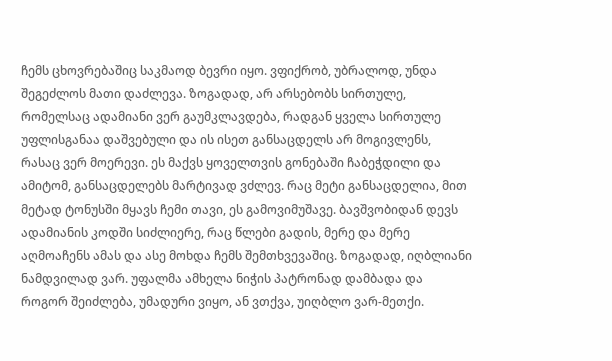ჩემს ცხოვრებაშიც საკმაოდ ბევრი იყო. ვფიქრობ, უბრალოდ, უნდა შეგეძლოს მათი დაძლევა. ზოგადად, არ არსებობს სირთულე, რომელსაც ადამიანი ვერ გაუმკლავდება, რადგან ყველა სირთულე უფლისგანაა დაშვებული და ის ისეთ განსაცდელს არ მოგივლენს, რასაც ვერ მოერევი. ეს მაქვს ყოველთვის გონებაში ჩაბეჭდილი და ამიტომ, განსაცდელებს მარტივად ვძლევ. რაც მეტი განსაცდელია, მით მეტად ტონუსში მყავს ჩემი თავი, ეს გამოვიმუშავე. ბავშვობიდან დევს ადამიანის კოდში სიძლიერე, რაც წლები გადის, მერე და მერე აღმოაჩენს ამას და ასე მოხდა ჩემს შემთხვევაშიც. ზოგადად, იღბლიანი ნამდვილად ვარ. უფალმა ამხელა ნიჭის პატრონად დამბადა და როგორ შეიძლება, უმადური ვიყო, ან ვთქვა, უიღბლო ვარ-მეთქი.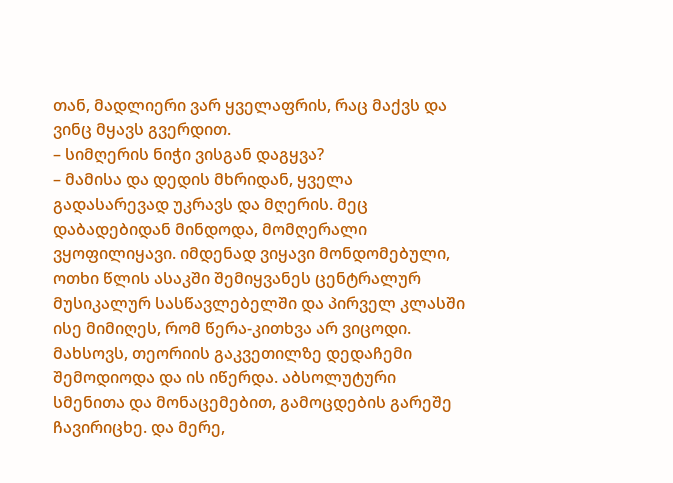თან, მადლიერი ვარ ყველაფრის, რაც მაქვს და ვინც მყავს გვერდით.
– სიმღერის ნიჭი ვისგან დაგყვა?
– მამისა და დედის მხრიდან, ყველა გადასარევად უკრავს და მღერის. მეც დაბადებიდან მინდოდა, მომღერალი ვყოფილიყავი. იმდენად ვიყავი მონდომებული, ოთხი წლის ასაკში შემიყვანეს ცენტრალურ მუსიკალურ სასწავლებელში და პირველ კლასში ისე მიმიღეს, რომ წერა-კითხვა არ ვიცოდი. მახსოვს, თეორიის გაკვეთილზე დედაჩემი შემოდიოდა და ის იწერდა. აბსოლუტური სმენითა და მონაცემებით, გამოცდების გარეშე ჩავირიცხე. და მერე,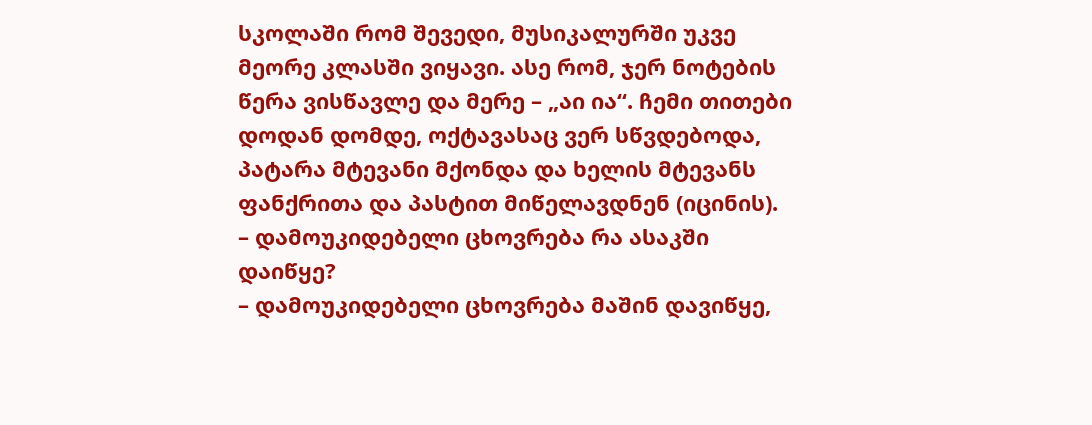სკოლაში რომ შევედი, მუსიკალურში უკვე მეორე კლასში ვიყავი. ასე რომ, ჯერ ნოტების წერა ვისწავლე და მერე – „აი ია“. ჩემი თითები დოდან დომდე, ოქტავასაც ვერ სწვდებოდა, პატარა მტევანი მქონდა და ხელის მტევანს ფანქრითა და პასტით მიწელავდნენ (იცინის).
– დამოუკიდებელი ცხოვრება რა ასაკში დაიწყე?
– დამოუკიდებელი ცხოვრება მაშინ დავიწყე,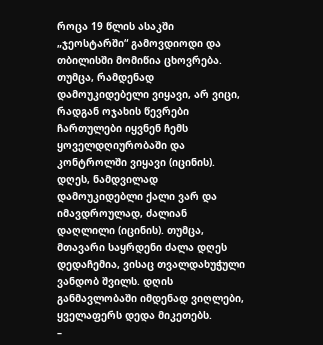როცა 19 წლის ასაკში „ჯეოსტარში“ გამოვდიოდი და თბილისში მომიწია ცხოვრება. თუმცა, რამდენად დამოუკიდებელი ვიყავი, არ ვიცი, რადგან ოჯახის წევრები ჩართულები იყვნენ ჩემს ყოველდღიურობაში და კონტროლში ვიყავი (იცინის). დღეს, ნამდვილად დამოუკიდებლი ქალი ვარ და იმავდროულად, ძალიან დაღლილი (იცინის). თუმცა, მთავარი საყრდენი ძალა დღეს დედაჩემია, ვისაც თვალდახუჭული ვანდობ შვილს. დღის განმავლობაში იმდენად ვიღლები, ყველაფერს დედა მიკეთებს.
–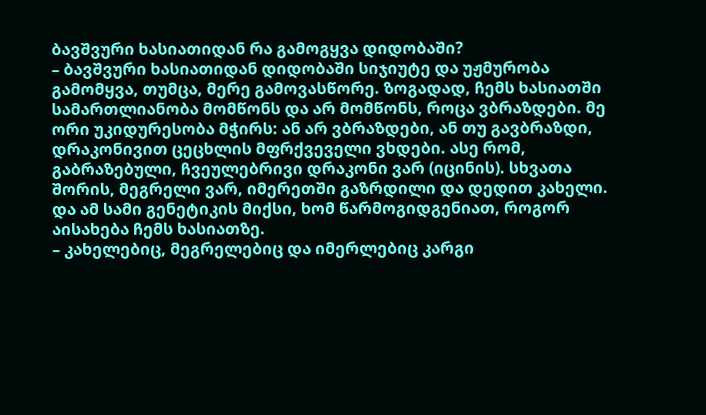ბავშვური ხასიათიდან რა გამოგყვა დიდობაში?
– ბავშვური ხასიათიდან დიდობაში სიჯიუტე და უჟმურობა გამომყვა, თუმცა, მერე გამოვასწორე. ზოგადად, ჩემს ხასიათში სამართლიანობა მომწონს და არ მომწონს, როცა ვბრაზდები. მე ორი უკიდურესობა მჭირს: ან არ ვბრაზდები, ან თუ გავბრაზდი, დრაკონივით ცეცხლის მფრქვეველი ვხდები. ასე რომ, გაბრაზებული, ჩვეულებრივი დრაკონი ვარ (იცინის). სხვათა შორის, მეგრელი ვარ, იმერეთში გაზრდილი და დედით კახელი. და ამ სამი გენეტიკის მიქსი, ხომ წარმოგიდგენიათ, როგორ აისახება ჩემს ხასიათზე.
– კახელებიც, მეგრელებიც და იმერლებიც კარგი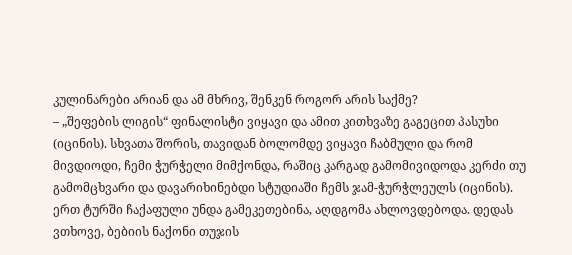კულინარები არიან და ამ მხრივ, შენკენ როგორ არის საქმე?
– „შეფების ლიგის“ ფინალისტი ვიყავი და ამით კითხვაზე გაგეცით პასუხი (იცინის). სხვათა შორის, თავიდან ბოლომდე ვიყავი ჩაბმული და რომ მივდიოდი, ჩემი ჭურჭელი მიმქონდა, რაშიც კარგად გამომივიდოდა კერძი თუ გამომცხვარი და დავარიხინებდი სტუდიაში ჩემს ჯამ-ჭურჭლეულს (იცინის). ერთ ტურში ჩაქაფული უნდა გამეკეთებინა, აღდგომა ახლოვდებოდა. დედას ვთხოვე, ბებიის ნაქონი თუჯის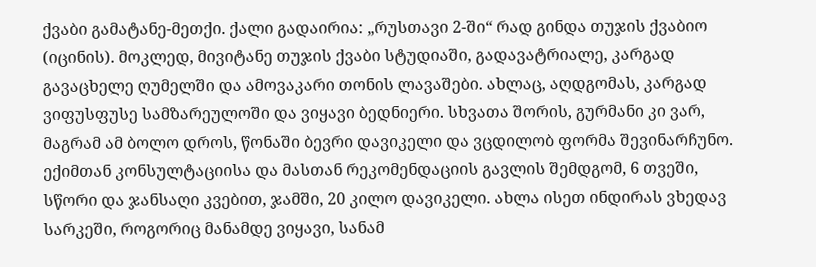ქვაბი გამატანე-მეთქი. ქალი გადაირია: „რუსთავი 2-ში“ რად გინდა თუჯის ქვაბიო (იცინის). მოკლედ, მივიტანე თუჯის ქვაბი სტუდიაში, გადავატრიალე, კარგად გავაცხელე ღუმელში და ამოვაკარი თონის ლავაშები. ახლაც, აღდგომას, კარგად ვიფუსფუსე სამზარეულოში და ვიყავი ბედნიერი. სხვათა შორის, გურმანი კი ვარ, მაგრამ ამ ბოლო დროს, წონაში ბევრი დავიკელი და ვცდილობ ფორმა შევინარჩუნო. ექიმთან კონსულტაციისა და მასთან რეკომენდაციის გავლის შემდგომ, 6 თვეში, სწორი და ჯანსაღი კვებით, ჯამში, 20 კილო დავიკელი. ახლა ისეთ ინდირას ვხედავ სარკეში, როგორიც მანამდე ვიყავი, სანამ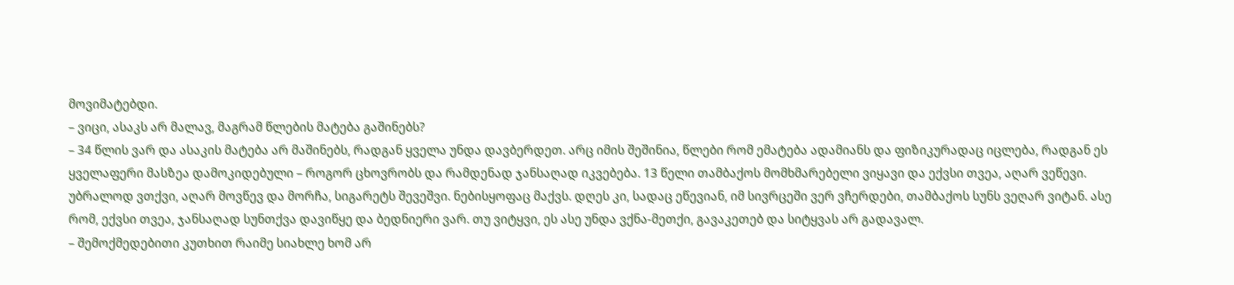მოვიმატებდი.
– ვიცი, ასაკს არ მალავ, მაგრამ წლების მატება გაშინებს?
– 34 წლის ვარ და ასაკის მატება არ მაშინებს, რადგან ყველა უნდა დავბერდეთ. არც იმის შეშინია, წლები რომ ემატება ადამიანს და ფიზიკურადაც იცლება, რადგან ეს ყველაფერი მასზეა დამოკიდებული – როგორ ცხოვრობს და რამდენად ჯანსაღად იკვებება. 13 წელი თამბაქოს მომხმარებელი ვიყავი და ექვსი თვეა, აღარ ვეწევი. უბრალოდ ვთქვი, აღარ მოვწევ და მორჩა, სიგარეტს შევეშვი. ნებისყოფაც მაქვს. დღეს კი, სადაც ეწევიან, იმ სივრცეში ვერ ვჩერდები, თამბაქოს სუნს ვეღარ ვიტან. ასე რომ, ექვსი თვეა, ჯანსაღად სუნთქვა დავიწყე და ბედნიერი ვარ. თუ ვიტყვი, ეს ასე უნდა ვქნა-მეთქი, გავაკეთებ და სიტყვას არ გადავალ.
– შემოქმედებითი კუთხით რაიმე სიახლე ხომ არ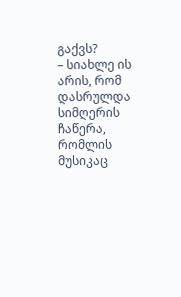გაქვს?
– სიახლე ის არის, რომ დასრულდა სიმღერის ჩაწერა, რომლის მუსიკაც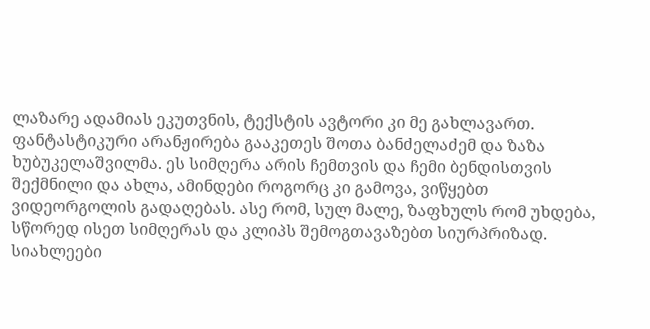ლაზარე ადამიას ეკუთვნის, ტექსტის ავტორი კი მე გახლავართ. ფანტასტიკური არანჟირება გააკეთეს შოთა ბანძელაძემ და ზაზა ხუბუკელაშვილმა. ეს სიმღერა არის ჩემთვის და ჩემი ბენდისთვის შექმნილი და ახლა, ამინდები როგორც კი გამოვა, ვიწყებთ ვიდეორგოლის გადაღებას. ასე რომ, სულ მალე, ზაფხულს რომ უხდება, სწორედ ისეთ სიმღერას და კლიპს შემოგთავაზებთ სიურპრიზად.
სიახლეები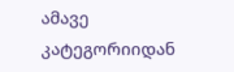ამავე კატეგორიიდან